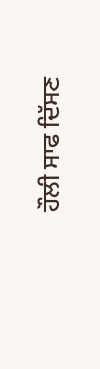ਹੌਲੀ ਸਾਫ ਦਿੱਸਣ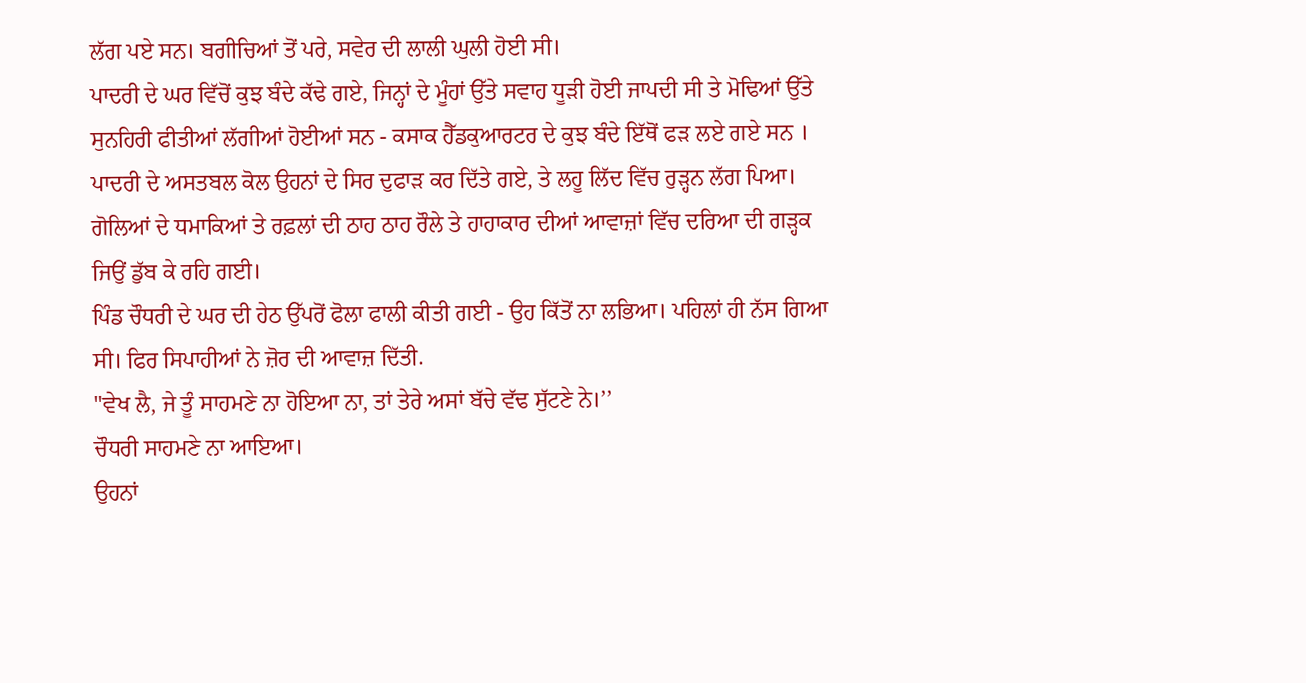ਲੱਗ ਪਏ ਸਨ। ਬਗੀਚਿਆਂ ਤੋਂ ਪਰੇ, ਸਵੇਰ ਦੀ ਲਾਲੀ ਘੁਲੀ ਹੋਈ ਸੀ।
ਪਾਦਰੀ ਦੇ ਘਰ ਵਿੱਚੋਂ ਕੁਝ ਬੰਦੇ ਕੱਢੇ ਗਏ, ਜਿਨ੍ਹਾਂ ਦੇ ਮੂੰਹਾਂ ਉੱਤੇ ਸਵਾਹ ਧੂੜੀ ਹੋਈ ਜਾਪਦੀ ਸੀ ਤੇ ਮੋਢਿਆਂ ਉੱਤੇ ਸੁਨਹਿਰੀ ਫੀਤੀਆਂ ਲੱਗੀਆਂ ਹੋਈਆਂ ਸਨ - ਕਸਾਕ ਹੈੱਡਕੁਆਰਟਰ ਦੇ ਕੁਝ ਬੰਦੇ ਇੱਥੋਂ ਫੜ ਲਏ ਗਏ ਸਨ । ਪਾਦਰੀ ਦੇ ਅਸਤਬਲ ਕੋਲ ਉਹਨਾਂ ਦੇ ਸਿਰ ਦੁਫਾੜ ਕਰ ਦਿੱਤੇ ਗਏ, ਤੇ ਲਹੂ ਲਿੱਦ ਵਿੱਚ ਰੁੜ੍ਹਨ ਲੱਗ ਪਿਆ।
ਗੋਲਿਆਂ ਦੇ ਧਮਾਕਿਆਂ ਤੇ ਰਫ਼ਲਾਂ ਦੀ ਠਾਹ ਠਾਹ ਰੌਲੇ ਤੇ ਹਾਹਾਕਾਰ ਦੀਆਂ ਆਵਾਜ਼ਾਂ ਵਿੱਚ ਦਰਿਆ ਦੀ ਗੜ੍ਹਕ ਜਿਉਂ ਡੁੱਬ ਕੇ ਰਹਿ ਗਈ।
ਪਿੰਡ ਚੌਧਰੀ ਦੇ ਘਰ ਦੀ ਹੇਠ ਉੱਪਰੋਂ ਫੋਲਾ ਫਾਲੀ ਕੀਤੀ ਗਈ - ਉਹ ਕਿੱਤੋਂ ਨਾ ਲਭਿਆ। ਪਹਿਲਾਂ ਹੀ ਨੱਸ ਗਿਆ ਸੀ। ਫਿਰ ਸਿਪਾਹੀਆਂ ਨੇ ਜ਼ੋਰ ਦੀ ਆਵਾਜ਼ ਦਿੱਤੀ.
"ਵੇਖ ਲੈ, ਜੇ ਤੂੰ ਸਾਹਮਣੇ ਨਾ ਹੋਇਆ ਨਾ, ਤਾਂ ਤੇਰੇ ਅਸਾਂ ਬੱਚੇ ਵੱਢ ਸੁੱਟਣੇ ਨੇ।’’
ਚੌਧਰੀ ਸਾਹਮਣੇ ਨਾ ਆਇਆ।
ਉਹਨਾਂ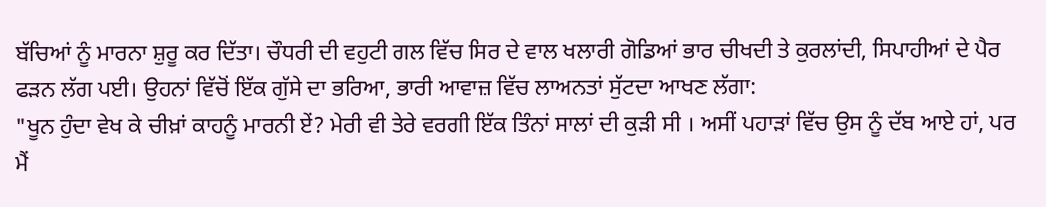ਬੱਚਿਆਂ ਨੂੰ ਮਾਰਨਾ ਸ਼ੁਰੂ ਕਰ ਦਿੱਤਾ। ਚੌਧਰੀ ਦੀ ਵਹੁਟੀ ਗਲ ਵਿੱਚ ਸਿਰ ਦੇ ਵਾਲ ਖਲਾਰੀ ਗੋਡਿਆਂ ਭਾਰ ਚੀਖਦੀ ਤੇ ਕੁਰਲਾਂਦੀ, ਸਿਪਾਹੀਆਂ ਦੇ ਪੈਰ ਫੜਨ ਲੱਗ ਪਈ। ਉਹਨਾਂ ਵਿੱਚੋਂ ਇੱਕ ਗੁੱਸੇ ਦਾ ਭਰਿਆ, ਭਾਰੀ ਆਵਾਜ਼ ਵਿੱਚ ਲਾਅਨਤਾਂ ਸੁੱਟਦਾ ਆਖਣ ਲੱਗਾ:
"ਖੂਨ ਹੁੰਦਾ ਵੇਖ ਕੇ ਚੀਖ਼ਾਂ ਕਾਹਨੂੰ ਮਾਰਨੀ ਏਂ? ਮੇਰੀ ਵੀ ਤੇਰੇ ਵਰਗੀ ਇੱਕ ਤਿੰਨਾਂ ਸਾਲਾਂ ਦੀ ਕੁੜੀ ਸੀ । ਅਸੀਂ ਪਹਾੜਾਂ ਵਿੱਚ ਉਸ ਨੂੰ ਦੱਬ ਆਏ ਹਾਂ, ਪਰ ਮੈਂ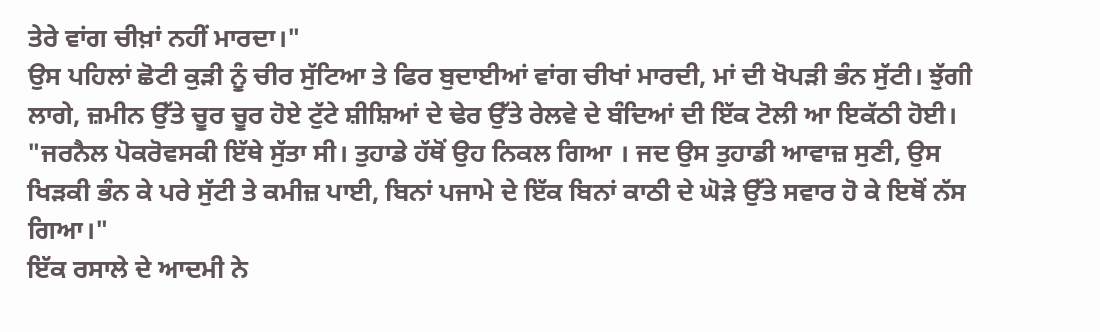ਤੇਰੇ ਵਾਂਗ ਚੀਖ਼ਾਂ ਨਹੀਂ ਮਾਰਦਾ।"
ਉਸ ਪਹਿਲਾਂ ਛੋਟੀ ਕੁੜੀ ਨੂੰ ਚੀਰ ਸੁੱਟਿਆ ਤੇ ਫਿਰ ਬੁਦਾਈਆਂ ਵਾਂਗ ਚੀਖਾਂ ਮਾਰਦੀ, ਮਾਂ ਦੀ ਖੋਪੜੀ ਭੰਨ ਸੁੱਟੀ। ਝੁੱਗੀ ਲਾਗੇ, ਜ਼ਮੀਨ ਉੱਤੇ ਚੂਰ ਚੂਰ ਹੋਏ ਟੁੱਟੇ ਸ਼ੀਸ਼ਿਆਂ ਦੇ ਢੇਰ ਉੱਤੇ ਰੇਲਵੇ ਦੇ ਬੰਦਿਆਂ ਦੀ ਇੱਕ ਟੋਲੀ ਆ ਇਕੱਠੀ ਹੋਈ।
"ਜਰਨੈਲ ਪੋਕਰੋਵਸਕੀ ਇੱਥੇ ਸੁੱਤਾ ਸੀ। ਤੁਹਾਡੇ ਹੱਥੋਂ ਉਹ ਨਿਕਲ ਗਿਆ । ਜਦ ਉਸ ਤੁਹਾਡੀ ਆਵਾਜ਼ ਸੁਣੀ, ਉਸ ਖਿੜਕੀ ਭੰਨ ਕੇ ਪਰੇ ਸੁੱਟੀ ਤੇ ਕਮੀਜ਼ ਪਾਈ, ਬਿਨਾਂ ਪਜਾਮੇ ਦੇ ਇੱਕ ਬਿਨਾਂ ਕਾਠੀ ਦੇ ਘੋੜੇ ਉੱਤੇ ਸਵਾਰ ਹੋ ਕੇ ਇਥੋਂ ਨੱਸ ਗਿਆ।"
ਇੱਕ ਰਸਾਲੇ ਦੇ ਆਦਮੀ ਨੇ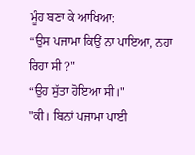ਮੂੰਹ ਬਣਾ ਕੇ ਆਖਿਆ:
“ਉਸ ਪਜਾਮਾ ਕਿਉਂ ਨਾ ਪਾਇਆ, ਨਹਾ ਰਿਹਾ ਸੀ ?"
“ਉਹ ਸੁੱਤਾ ਹੋਇਆ ਸੀ।"
"ਕੀ। ਬਿਨਾਂ ਪਜਾਮਾ ਪਾਈ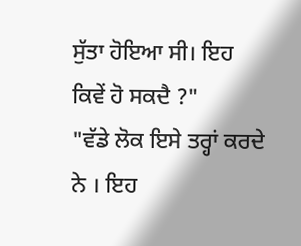ਸੁੱਤਾ ਹੋਇਆ ਸੀ। ਇਹ ਕਿਵੇਂ ਹੋ ਸਕਦੈ ?"
"ਵੱਡੇ ਲੋਕ ਇਸੇ ਤਰ੍ਹਾਂ ਕਰਦੇ ਨੇ । ਇਹ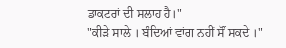ਡਾਕਟਰਾਂ ਦੀ ਸਲਾਹ ਹੈ।"
"ਕੀੜੇ ਸਾਲੇ । ਬੰਦਿਆਂ ਵਾਂਗ ਨਹੀਂ ਸੌਂ ਸਕਦੇ ।"